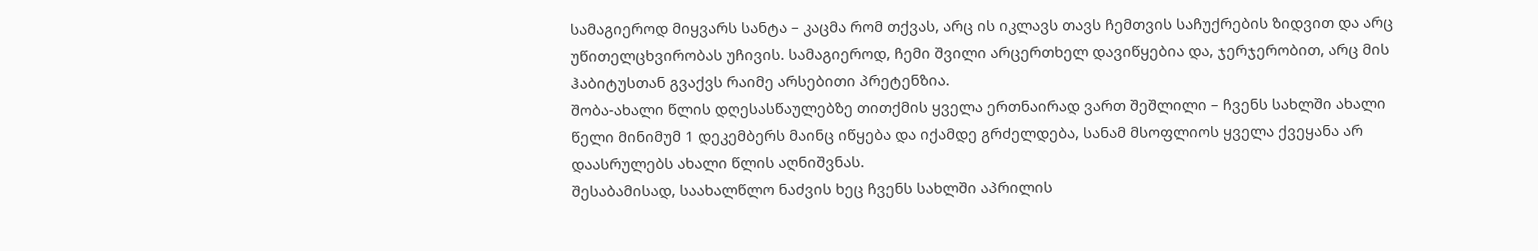სამაგიეროდ მიყვარს სანტა – კაცმა რომ თქვას, არც ის იკლავს თავს ჩემთვის საჩუქრების ზიდვით და არც უწითელცხვირობას უჩივის. სამაგიეროდ, ჩემი შვილი არცერთხელ დავიწყებია და, ჯერჯერობით, არც მის ჰაბიტუსთან გვაქვს რაიმე არსებითი პრეტენზია.
შობა-ახალი წლის დღესასწაულებზე თითქმის ყველა ერთნაირად ვართ შეშლილი – ჩვენს სახლში ახალი წელი მინიმუმ 1 დეკემბერს მაინც იწყება და იქამდე გრძელდება, სანამ მსოფლიოს ყველა ქვეყანა არ დაასრულებს ახალი წლის აღნიშვნას.
შესაბამისად, საახალწლო ნაძვის ხეც ჩვენს სახლში აპრილის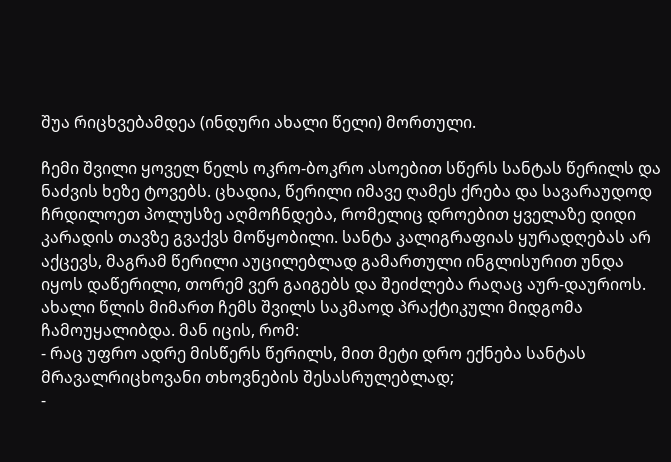შუა რიცხვებამდეა (ინდური ახალი წელი) მორთული.

ჩემი შვილი ყოველ წელს ოკრო-ბოკრო ასოებით სწერს სანტას წერილს და ნაძვის ხეზე ტოვებს. ცხადია, წერილი იმავე ღამეს ქრება და სავარაუდოდ ჩრდილოეთ პოლუსზე აღმოჩნდება, რომელიც დროებით ყველაზე დიდი კარადის თავზე გვაქვს მოწყობილი. სანტა კალიგრაფიას ყურადღებას არ აქცევს, მაგრამ წერილი აუცილებლად გამართული ინგლისურით უნდა იყოს დაწერილი, თორემ ვერ გაიგებს და შეიძლება რაღაც აურ-დაურიოს.
ახალი წლის მიმართ ჩემს შვილს საკმაოდ პრაქტიკული მიდგომა ჩამოუყალიბდა. მან იცის, რომ:
- რაც უფრო ადრე მისწერს წერილს, მით მეტი დრო ექნება სანტას მრავალრიცხოვანი თხოვნების შესასრულებლად;
-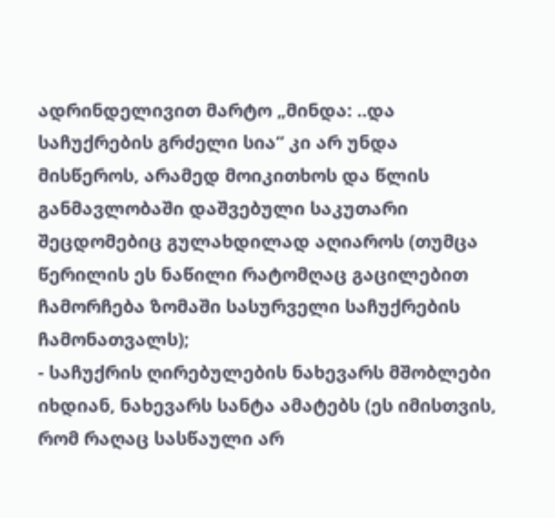ადრინდელივით მარტო „მინდა: ..და საჩუქრების გრძელი სია“ კი არ უნდა მისწეროს, არამედ მოიკითხოს და წლის განმავლობაში დაშვებული საკუთარი შეცდომებიც გულახდილად აღიაროს (თუმცა წერილის ეს ნაწილი რატომღაც გაცილებით ჩამორჩება ზომაში სასურველი საჩუქრების ჩამონათვალს);
- საჩუქრის ღირებულების ნახევარს მშობლები იხდიან, ნახევარს სანტა ამატებს (ეს იმისთვის, რომ რაღაც სასწაული არ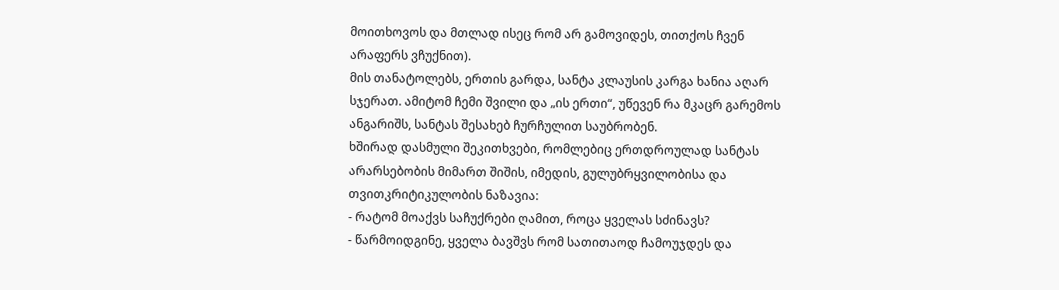მოითხოვოს და მთლად ისეც რომ არ გამოვიდეს, თითქოს ჩვენ არაფერს ვჩუქნით).
მის თანატოლებს, ერთის გარდა, სანტა კლაუსის კარგა ხანია აღარ სჯერათ. ამიტომ ჩემი შვილი და „ის ერთი“, უწევენ რა მკაცრ გარემოს ანგარიშს, სანტას შესახებ ჩურჩულით საუბრობენ.
ხშირად დასმული შეკითხვები, რომლებიც ერთდროულად სანტას არარსებობის მიმართ შიშის, იმედის, გულუბრყვილობისა და თვითკრიტიკულობის ნაზავია:
- რატომ მოაქვს საჩუქრები ღამით, როცა ყველას სძინავს?
- წარმოიდგინე, ყველა ბავშვს რომ სათითაოდ ჩამოუჯდეს და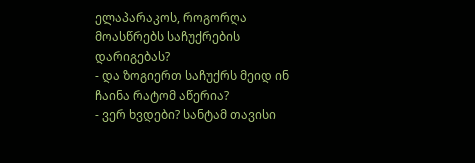ელაპარაკოს, როგორღა მოასწრებს საჩუქრების დარიგებას?
- და ზოგიერთ საჩუქრს მეიდ ინ ჩაინა რატომ აწერია?
- ვერ ხვდები? სანტამ თავისი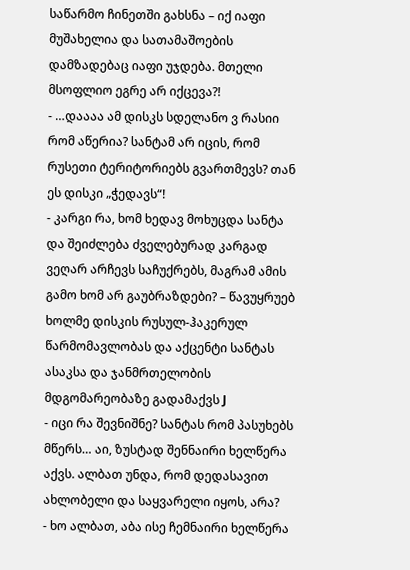საწარმო ჩინეთში გახსნა – იქ იაფი მუშახელია და სათამაშოების დამზადებაც იაფი უჯდება. მთელი მსოფლიო ეგრე არ იქცევა?!
- …დაააა ამ დისკს სდელანო ვ რასიი რომ აწერია? სანტამ არ იცის, რომ რუსეთი ტერიტორიებს გვართმევს? თან ეს დისკი „ჭედავს“!
- კარგი რა, ხომ ხედავ მოხუცდა სანტა და შეიძლება ძველებურად კარგად ვეღარ არჩევს საჩუქრებს, მაგრამ ამის გამო ხომ არ გაუბრაზდები? – წავუყრუებ ხოლმე დისკის რუსულ-ჰაკერულ წარმომავლობას და აქცენტი სანტას ასაკსა და ჯანმრთელობის მდგომარეობაზე გადამაქვს J
- იცი რა შევნიშნე? სანტას რომ პასუხებს მწერს… აი, ზუსტად შენნაირი ხელწერა აქვს. ალბათ უნდა, რომ დედასავით ახლობელი და საყვარელი იყოს, არა?
- ხო ალბათ, აბა ისე ჩემნაირი ხელწერა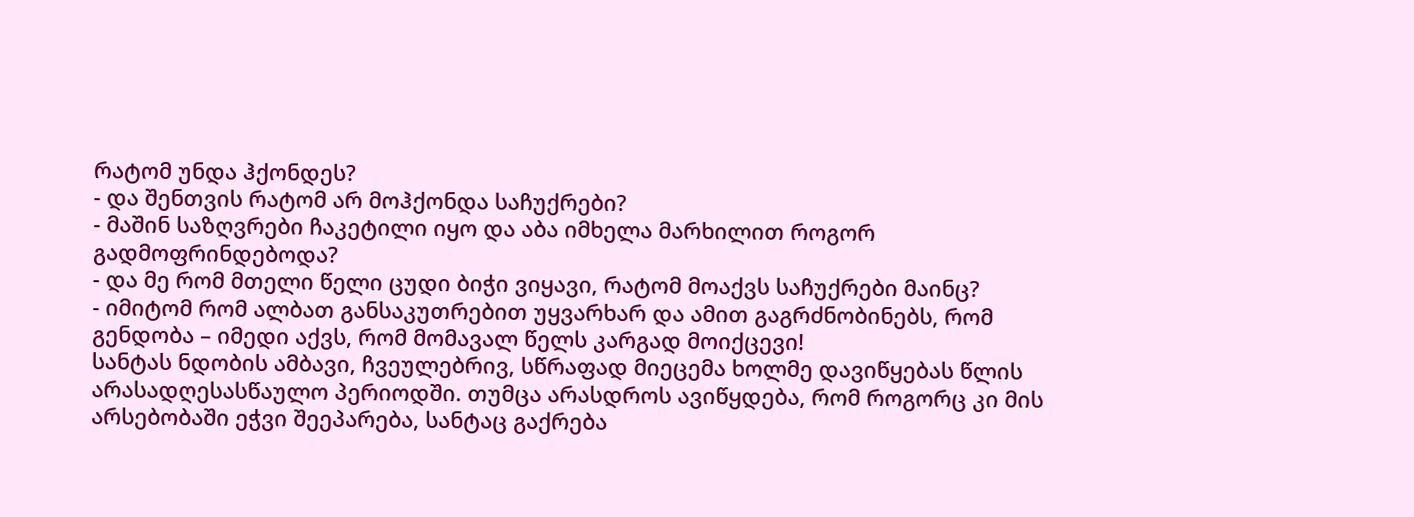რატომ უნდა ჰქონდეს?
- და შენთვის რატომ არ მოჰქონდა საჩუქრები?
- მაშინ საზღვრები ჩაკეტილი იყო და აბა იმხელა მარხილით როგორ გადმოფრინდებოდა?
- და მე რომ მთელი წელი ცუდი ბიჭი ვიყავი, რატომ მოაქვს საჩუქრები მაინც?
- იმიტომ რომ ალბათ განსაკუთრებით უყვარხარ და ამით გაგრძნობინებს, რომ გენდობა – იმედი აქვს, რომ მომავალ წელს კარგად მოიქცევი!
სანტას ნდობის ამბავი, ჩვეულებრივ, სწრაფად მიეცემა ხოლმე დავიწყებას წლის არასადღესასწაულო პერიოდში. თუმცა არასდროს ავიწყდება, რომ როგორც კი მის არსებობაში ეჭვი შეეპარება, სანტაც გაქრება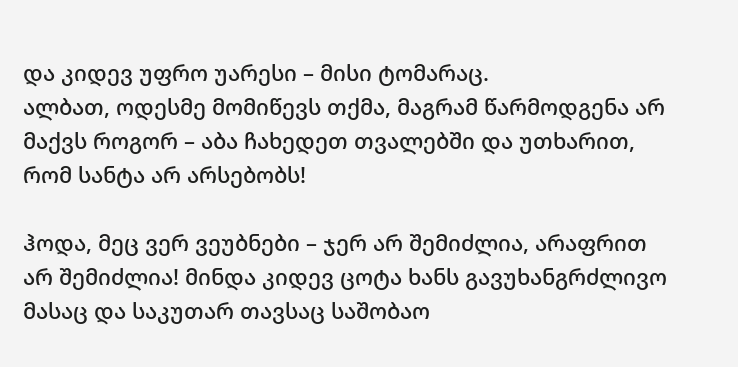და კიდევ უფრო უარესი – მისი ტომარაც.
ალბათ, ოდესმე მომიწევს თქმა, მაგრამ წარმოდგენა არ მაქვს როგორ – აბა ჩახედეთ თვალებში და უთხარით, რომ სანტა არ არსებობს!

ჰოდა, მეც ვერ ვეუბნები – ჯერ არ შემიძლია, არაფრით არ შემიძლია! მინდა კიდევ ცოტა ხანს გავუხანგრძლივო მასაც და საკუთარ თავსაც საშობაო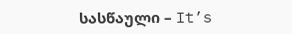სასწაული – It’s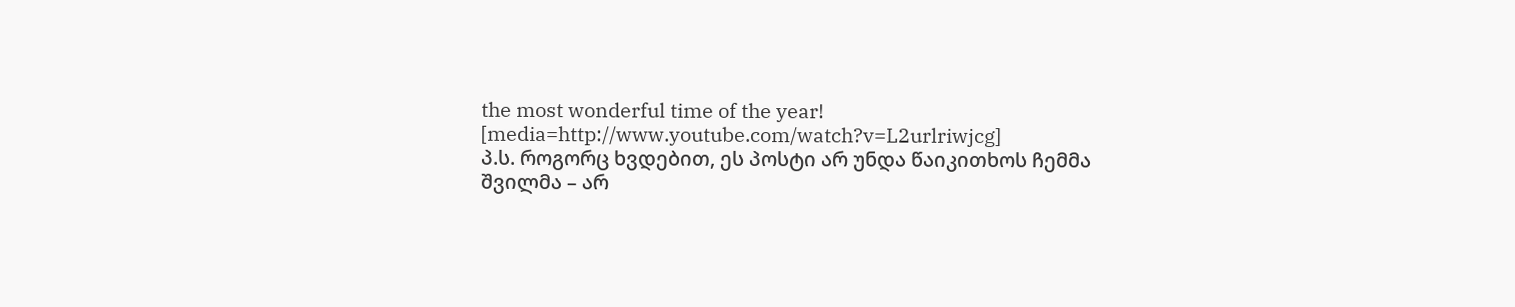the most wonderful time of the year!
[media=http://www.youtube.com/watch?v=L2urlriwjcg]
პ.ს. როგორც ხვდებით, ეს პოსტი არ უნდა წაიკითხოს ჩემმა შვილმა – არ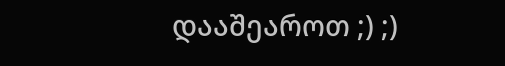დააშეაროთ ;) ;)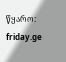წყარო: friday.ge